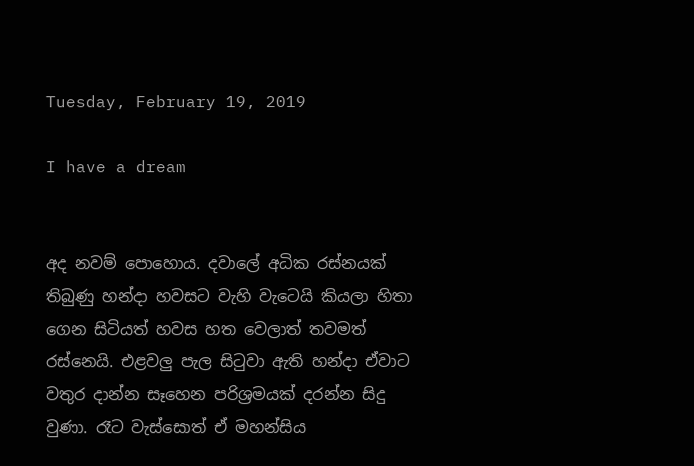Tuesday, February 19, 2019

I have a dream


අද නවම් පොහොය. දවාලේ අධික රස්නයක් තිබුණු හන්දා හවසට වැහි වැටෙයි කියලා හිතා ගෙන සිටියත් හවස හත වෙලාත් තවමත් රස්නෙයි. එළවලු පැල සිටුවා ඇති හන්දා ඒවාට වතුර දාන්න සෑහෙන පරිශ්‍රමයක් දරන්න සිදු වුණා. රෑට වැස්සොත් ඒ මහන්සිය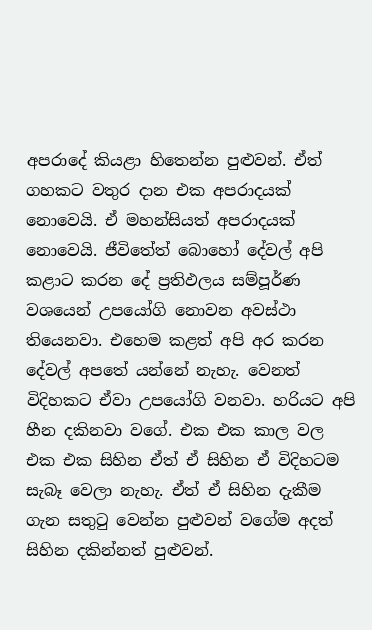අපරාදේ කියළා හිතෙන්න පුළුවන්. ඒත් ගහකට වතුර දාන එක අපරාදයක් නොවෙයි. ඒ මහන්සියත් අපරාදයක් නොවෙයි. ජීවිතේත් බොහෝ දේවල් අපි කළාට කරන දේ ප්‍රතිඵලය සම්පූර්ණ වශයෙන් උපයෝගි නොවන අවස්ථා තියෙනවා. එහෙම කළත් අපි අර කරන දේවල් අපතේ යන්නේ නැහැ. වෙනත් විදිහකට ඒවා උපයෝගි වනවා. හරියට අපි හීන දකිනවා වගේ. එක එක කාල වල එක එක සිහින ඒත් ඒ සිහින ඒ විදිහටම සැබෑ වෙලා නැහැ. ඒත් ඒ සිහින දැකීම ගැන සතුටු වෙන්න පුළුවන් වගේම අදත් සිහින දකින්නත් පුළුවන්.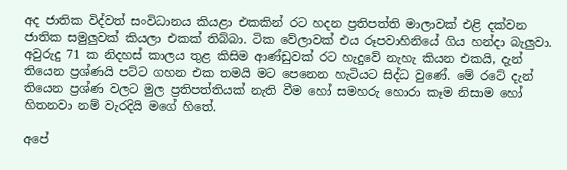අද ජාතික විද්වත් සංවිධානය කියළා එකකින් රට හදන ප්‍රතිපත්ති මාලාවක් එළි දක්වන ජාතික සමුලුවක් කියලා එකක් තිබ්බා. ටික වේලාවක් එය රූපවාහිනියේ ගිය හන්දා බැලුවා. අවුරුදු 71 ක නිදහස් කාලය තුළ කිසිම ආණ්ඩුවක් රට හැදුවේ නැහැ කියන එකයි, දැන් තියෙන ප්‍රශ්ණයි පට්ට ගහන එක තමයි මට පෙනෙන හැටියට සිද්ධ වුණේ. මේ රටේ දැන් තියෙන ප්‍රශ්ණ වලට මුල ප්‍රතිපත්තියක් නැති වීම හෝ සමහරු හොරා කෑම නිසාම හෝ හිතනවා නම් වැරදියි මගේ හිතේ.

අපේ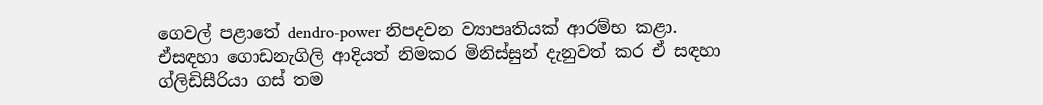ගෙවල් පළාතේ dendro-power නිපදවන ව්‍යාපෘතියක් ආරම්භ කළා. ඒසඳහා ගොඩනැගිලි ආදියත් නිමකර මිනිස්සුන් දැනුවත් කර ඒ සඳහා ග්ලිඩිසීරියා ගස් තම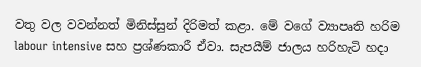වතු වල වවන්නත් මිනිස්සුන් දිරිමත් කළා. මේ වගේ ව්‍යාපෘති හරිම labour intensive සහ ප්‍රශ්ණකාරී ඒවා. සැපයීම් ජාලය හරිහැටි හදා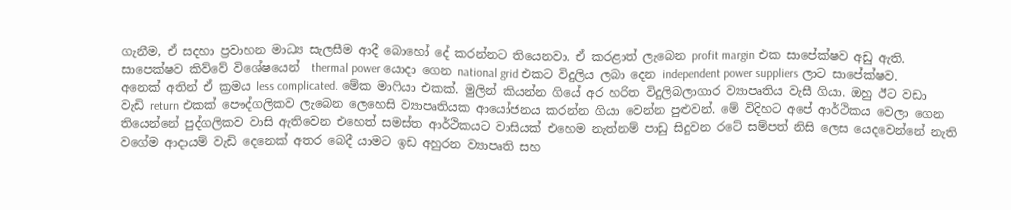ගැනීම, ඒ සදහා ප්‍රවාහන මාධ්‍ය සැලසීම ආදී බොහෝ දේ කරන්නට තියෙනවා. ඒ කරළාත් ලැබෙන profit margin එක සාපේක්ෂව අඩු ඇති. සාපෙක්ෂව කිව්වේ විශේෂයෙන්  thermal power යොදා ගෙන national grid එකට විදුලිය ලබා දෙන independent power suppliers ලාට සාපේක්ෂව. අනෙක් අතින් ඒ ක්‍රමය less complicated. මේක මාෆියා එකක්. මුලින් කියන්න ගියේ අර හරිත විදුලිබලාගාර ව්‍යාපෘතිය වැසී ගියා. ඔහු ඊට වඩා වැඩි return එකක් පෞද්ගලිකව ලැබෙන ලෙහෙසි ව්‍යාපෘතියක ආයෝජනය කරන්න ගියා වෙන්න පුළුවන්. මේ විදිහට අපේ ආර්ථිකය වෙලා ගෙන තියෙන්නේ පුද්ගලිකව වාසි ඇතිවෙන එහෙත් සමස්ත ආර්ථිකයට වාසියක් එහෙම නැත්නම් පාඩු සිදුවන රටේ සම්පත් නිසි ලෙස යෙදවෙන්නේ නැති වගේම ආදායම් වැඩි දෙනෙක් අතර බෙදී යාමට ඉඩ අහුරන ව්‍යාපෘති සහ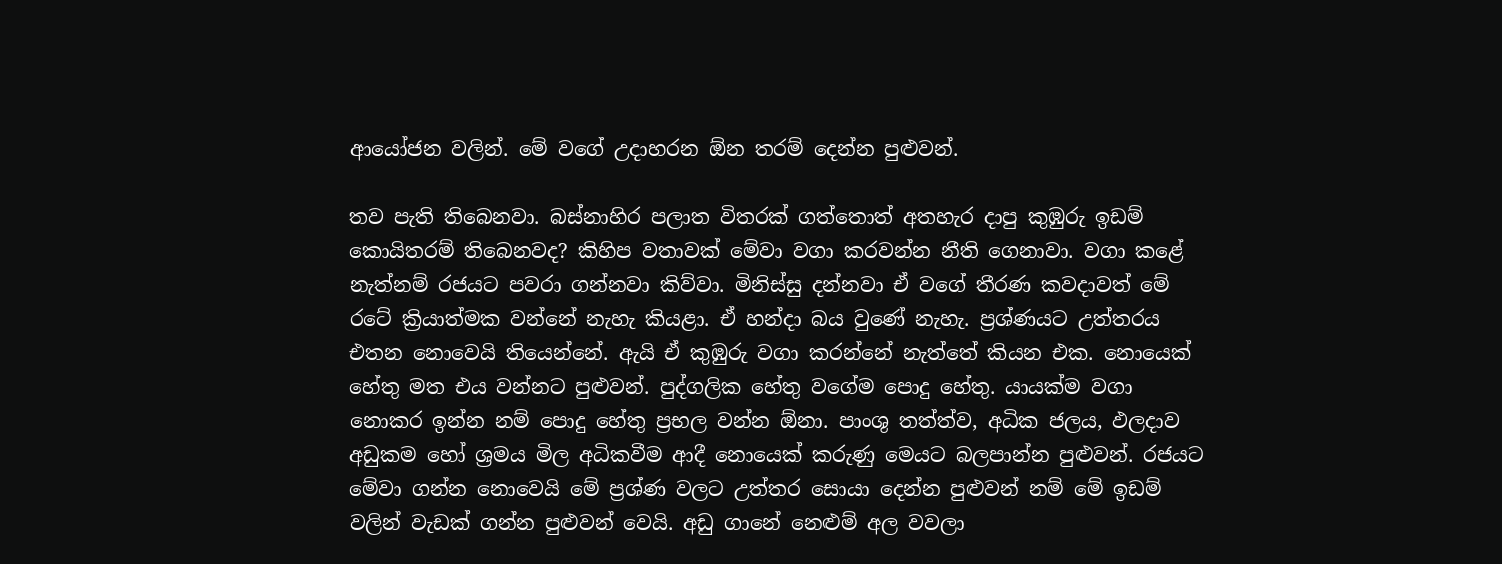ආයෝජන වලින්. මේ වගේ උදාහරන ඕන තරම් දෙන්න පුළුවන්.

තව පැති තිබෙනවා. බස්නාහිර පලාත විතරක් ගත්තොත් අතහැර දාපු කුඹුරු ඉඩම් කොයිතරම් තිබෙනවද? කිහිප වතාවක් මේවා වගා කරවන්න නීති ගෙනාවා. වගා කළේ නැත්නම් රජයට පවරා ගන්නවා කිව්වා. මිනිස්සු දන්නවා ඒ වගේ තීරණ කවදාවත් මේ රටේ ක්‍රියාත්මක වන්නේ නැහැ කියළා. ඒ හන්දා බය වුණේ නැහැ. ප්‍රශ්ණයට උත්තරය එතන නොවෙයි තියෙන්නේ. ඇයි ඒ කුඹුරු වගා කරන්නේ නැත්තේ කියන එක. නොයෙක් හේතු මත එය වන්නට පුළුවන්. පුද්ගලික හේතු වගේම පොදු හේතු. යායක්ම වගා නොකර ඉන්න නම් පොදු හේතු ප්‍රභල වන්න ඕනා. පාංශු තත්ත්ව, අධික ජලය, ඵලදාව අඩුකම හෝ ශ්‍රමය මිල අධිකවීම ආදී නොයෙක් කරුණු මෙයට බලපාන්න පුළුවන්. රජයට මේවා ගන්න නොවෙයි මේ ප්‍රශ්ණ වලට උත්තර සොයා දෙන්න පුළුවන් නම් මේ ඉඩම් වලින් වැඩක් ගන්න පුළුවන් වෙයි. අඩු ගානේ නෙළුම් අල වවලා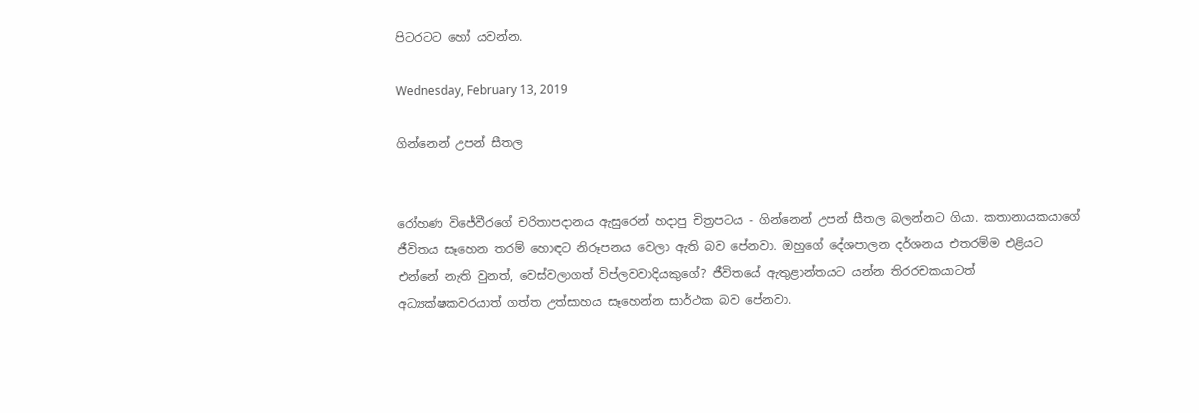පිටරටට හෝ යවන්න.

Wednesday, February 13, 2019

ගින්නෙන් උපන් සීතල


රෝහණ විජේවීරගේ චරිතාපදානය ඇසුරෙන් හදාපු චිත්‍රපටය - ගින්නෙන් උපන් සීතල බලන්නට ගියා. කතානායකයාගේ ජීවිතය සෑහෙන තරම් හොඳට නිරූපනය වෙලා ඇති බව පේනවා. ඔහුගේ දේශපාලන දර්ශනය එතරම්ම එළියට එන්නේ නැති වුනත්, වෙස්වලාගත් විප්ලවවාදියකුගේ? ජීවිතයේ ඇතුළාන්තයට යන්න තිරරචකයාටත් අධ්‍යක්ෂකවරයාත් ගත්ත උත්සාහය සෑහෙන්න සාර්ථක බව පේනවා.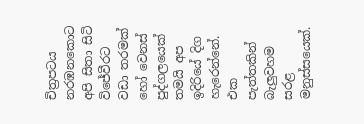චිත්‍රපටය නරඹනකොට අපි සිතා සිටි විජේවීරට වඩා තරමක් හෝ වෙනස් පුද්ගලයෙක් තමයි අප ඉදිරියේ දිග හැරෙන්නේ. එක පැත්තකින් බැලුවහම සරළ මනුස්සයෙක්.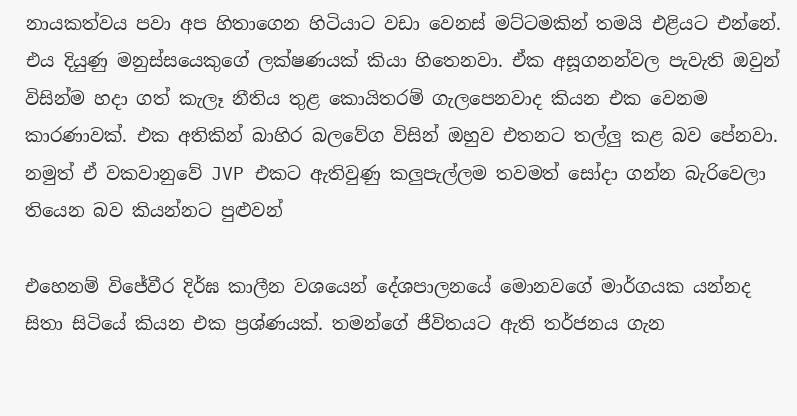නායකත්වය පවා අප හිතාගෙන හිටියාට වඩා වෙනස් මට්ටමකින් තමයි එළියට එන්නේ. එය දියුණු මනුස්සයෙකුගේ ලක්ෂණයක් කියා හිතෙනවා. ඒක අසූගනන්වල පැවැති ඔවුන් විසින්ම හදා ගත් කැලෑ නීතිය තුළ කොයිතරම් ගැලපෙනවාද කියන එක වෙනම කාරණාවක්. එක අතිකින් බාහිර බලවේග විසින් ඔහුව එතනට තල්ලු කළ බව පේනවා. නමුත් ඒ වකවානුවේ JVP එකට ඇතිවුණු කලුපැල්ලම තවමත් සෝදා ගන්න බැරිවෙලා තියෙන බව කියන්නට පුළුවන්‍

එහෙනම් විජේවීර දිර්ඝ කාලීන වශයෙන් දේශපාලනයේ මොනවගේ මාර්ගයක යන්නද සිතා සිටියේ කියන එක ප්‍රශ්ණයක්. තමන්ගේ ජීවිතයට ඇති තර්ජනය ගැන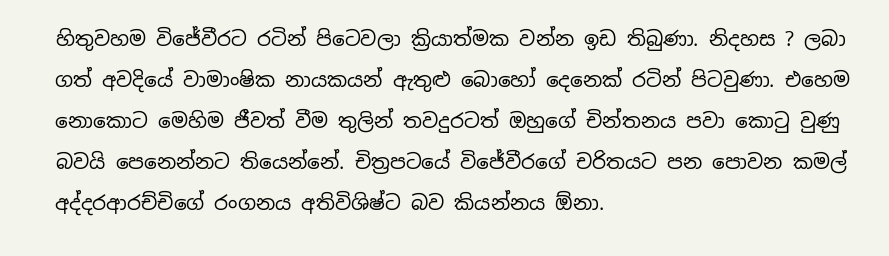හිතුවහම විජේවීරට රටින් පිටෙවලා ක්‍රියාත්මක වන්න ඉඩ තිබුණා. නිදහස ? ලබා ගත් අවදියේ වාමාංෂික නායකයන් ඇතුළු බොහෝ දෙනෙක් රටින් පිටවුණා. එහෙම නොකොට මෙහිම ජීවත් වීම තුලින් තවදුරටත් ඔහුගේ චින්තනය පවා කොටු වුණු බවයි පෙනෙන්නට තියෙන්නේ. චිත්‍රපටයේ විජේවීරගේ චරිතයට පන පොවන කමල් අද්දරආරච්චිගේ රංගනය අතිවිශිෂ්ට බව කියන්නය ඕනා.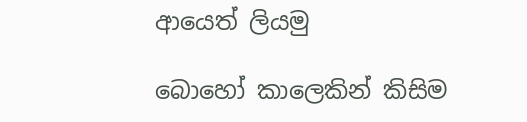ආයෙත් ලියමු

බොහෝ කාලෙකින් කිසිම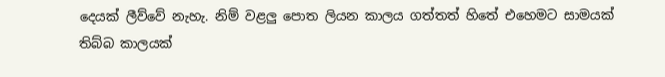දෙයක් ලීව්වේ නැහැ. නිම් වළලු පොත ලියන කාලය ගත්තත් හිතේ එහෙමට සාමයක් තිබ්බ කාලයක්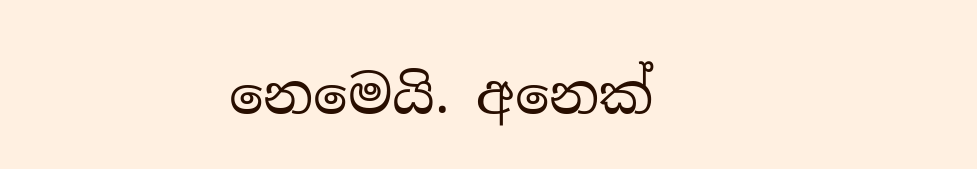නෙමෙයි. අනෙක්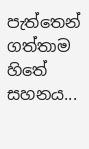පැත්තෙන් ගත්තාම හිතේ සහනය...